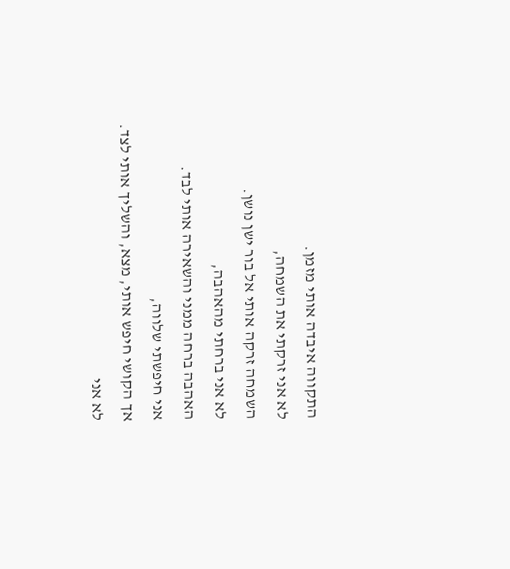התקווה איבדה אותי מזמן.
לא אני זרקתי את השמחה,
השמחה זרקה אותי אל בור ישן נושן.
לא אני ברחתי מהאהבה,
האהבה ברחה ממני והשאירה אותי לבד.
אני חיפשתי שלווה,
אך הקושי חיפש אותי, מצא, והשליך אותי לצד.
לא אני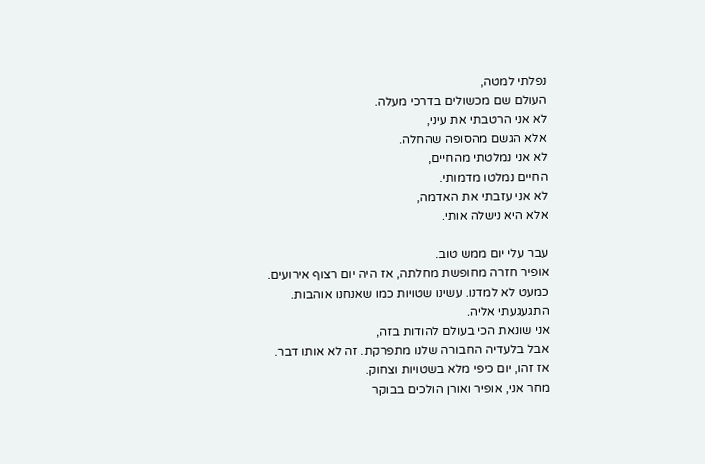נפלתי למטה,
העולם שם מכשולים בדרכי מעלה.
לא אני הרטבתי את עיני,
אלא הגשם מהסופה שהחלה.
לא אני נמלטתי מהחיים,
החיים נמלטו מדמותי.
לא אני עזבתי את האדמה,
אלא היא נישלה אותי.

עבר עלי יום ממש טוב.
אופיר חזרה מחופשת מחלתה, אז היה יום רצוף אירועים.
כמעט לא למדנו. עשינו שטויות כמו שאנחנו אוהבות.
התגעגעתי אליה.
אני שונאת הכי בעולם להודות בזה,
אבל בלעדיה החבורה שלנו מתפרקת. זה לא אותו דבר.
אז זהו, יום כיפי מלא בשטויות וצחוק.
מחר אני, אופיר ואורן הולכים בבוקר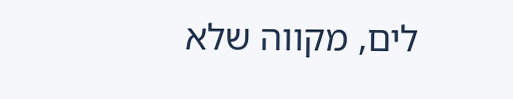לים, מקווה שלא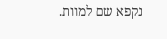נקפא שם למוות.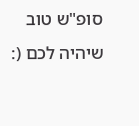סופ"ש טוב שיהיה לכם (: